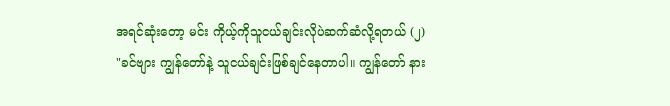အရင်ဆုံးတော့ မင်း ကိုယ့်ကိုသူငယ်ချင်းလိုပဲဆက်ဆံလို့ရတယ် (၂)
"ခင်ဗျား ကျွန်တော်နဲ့ သူငယ်ချင်းဖြစ်ချင်နေတာပါ။ ကျွန်တော် နား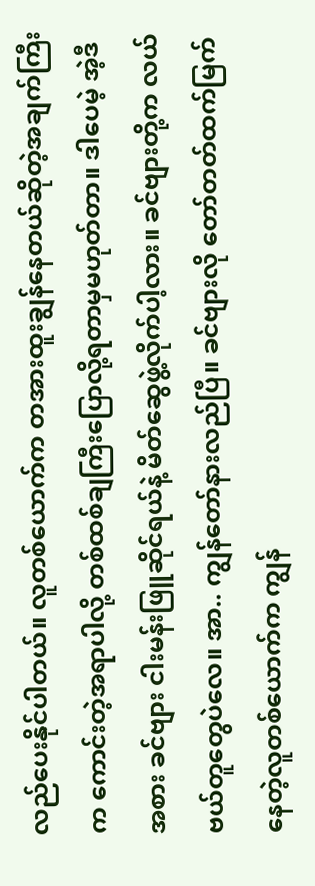လည်ပေးနိုင်ပါတယ်။ လူတစ်ယောက်က တအားထူးချွန်နေတယ်ဆိုတဲ့အချက်ကြီးက ကောင်းတဲ့အရာပါလို့ တစ်ထစ်ချကြီးပြောလို့ရတာမှမဟုတ်တာ။ ဒါပေမဲ့ အဲ့ဒီအစား ခင်ဗျား ငါးမန်းဖြူဆိုင်ရယ်နဲ့ မိတ်ဆွေဖွဲ့လိုက်ပါ့လား။ ခင်ဗျားတို့က လယ်ဗယ်တူတွေပဲလေ။ အာ.. ကျွန်တော်နားလည်ပြီ။ ခင်ဗျားလို တော်တတ်ထက်မြက်နေတဲ့လူတစ်ယောက်က ကျွန်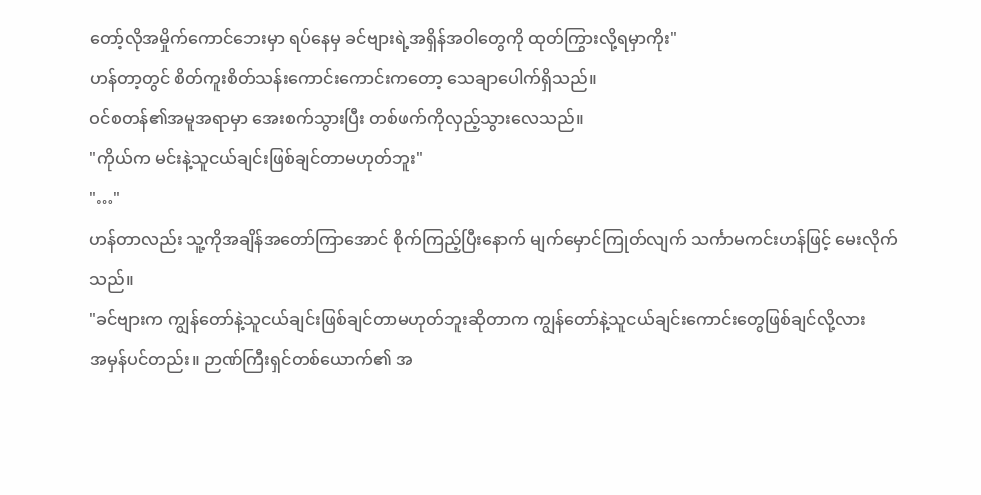တော့်လိုအမှိုက်ကောင်ဘေးမှာ ရပ်နေမှ ခင်ဗျားရဲ့အရှိန်အဝါတွေကို ထုတ်ကြွားလို့ရမှာကိုး"
ဟန်တာ့တွင် စိတ်ကူးစိတ်သန်းကောင်းကောင်းကတော့ သေချာပေါက်ရှိသည်။
ဝင်စတန်၏အမူအရာမှာ အေးစက်သွားပြီး တစ်ဖက်ကိုလှည့်သွားလေသည်။
"ကိုယ်က မင်းနဲ့သူငယ်ချင်းဖြစ်ချင်တာမဟုတ်ဘူး"
"…"
ဟန်တာလည်း သူ့ကိုအချိန်အတော်ကြာအောင် စိုက်ကြည့်ပြီးနောက် မျက်မှောင်ကြုတ်လျက် သင်္ကာမကင်းဟန်ဖြင့် မေးလိုက်သည်။
"ခင်ဗျားက ကျွန်တော်နဲ့သူငယ်ချင်းဖြစ်ချင်တာမဟုတ်ဘူးဆိုတာက ကျွန်တော်နဲ့သူငယ်ချင်းကောင်းတွေဖြစ်ချင်လို့လား
အမှန်ပင်တည်း။ ဉာဏ်ကြီးရှင်တစ်ယောက်၏ အ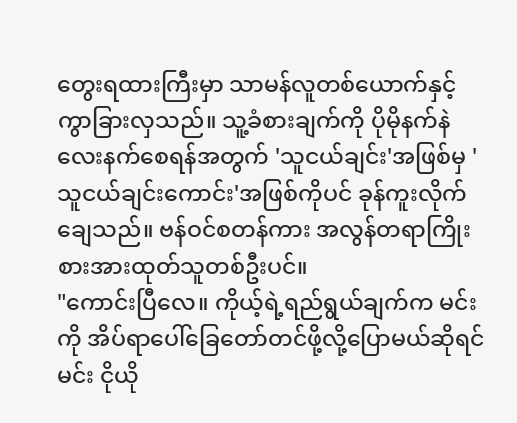တွေးရထားကြီးမှာ သာမန်လူတစ်ယောက်နှင့် ကွာခြားလှသည်။ သူ့ခံစားချက်ကို ပိုမိုနက်နဲလေးနက်စေရန်အတွက် 'သူငယ်ချင်း'အဖြစ်မှ 'သူငယ်ချင်းကောင်း'အဖြစ်ကိုပင် ခုန်ကူးလိုက်ချေသည်။ ဗန်ဝင်စတန်ကား အလွန်တရာကြိုးစားအားထုတ်သူတစ်ဦးပင်။
"ကောင်းပြီလေ။ ကိုယ့်ရဲ့ရည်ရွယ်ချက်က မင်းကို အိပ်ရာပေါ်ခြေတော်တင်ဖို့လို့ပြောမယ်ဆိုရင် မင်း ငိုယို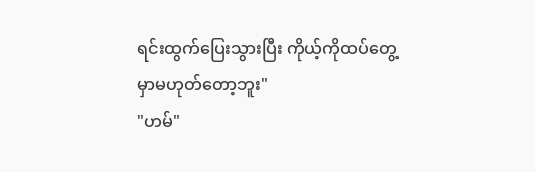ရင်းထွက်ပြေးသွားပြီး ကိုယ့်ကိုထပ်တွေ့မှာမဟုတ်တော့ဘူး"
"ဟမ်"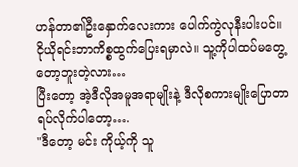ဟန်တာ၏ဦးနှောက်လေးကား ပေါက်ကွဲလုနီးပါးပင်။
ငိုယိုရင်းဘာကိစ္စထွက်ပြေးရမှာလဲ။ သူ့ကိုပါထပ်မတွေ့တော့ဘူးတဲ့လား…
ပြီးတော့ အဲ့ဒီလိုအမူအရာမျိုးနဲ့ ဒီလိုစကားမျိုးပြောတာရပ်လိုက်ပါတော့….
"ဒီတော့ မင်း ကိုယ့်ကို သူ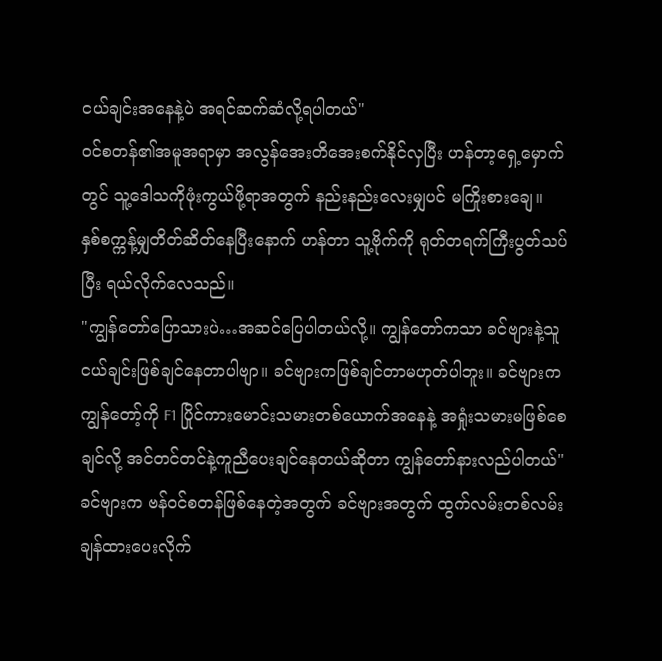ငယ်ချင်းအနေနဲ့ပဲ အရင်ဆက်ဆံလို့ရပါတယ်"
ဝင်စတန်၏အမူအရာမှာ အလွန်အေးတိအေးစက်နိုင်လှပြီး ဟန်တာ့ရှေ့မှောက်တွင် သူ့ဒေါသကိုဖုံးကွယ်ဖို့ရာအတွက် နည်းနည်းလေးမျှပင် မကြိုးစားချေ။
နှစ်စက္ကန့်မျှတိတ်ဆိတ်နေပြီးနောက် ဟန်တာ သူ့ဗိုက်ကို ရုတ်တရက်ကြီးပွတ်သပ်ပြီး ရယ်လိုက်လေသည်။
"ကျွန်တော်ပြောသားပဲ…အဆင်ပြေပါတယ်လို့။ ကျွန်တော်ကသာ ခင်ဗျားနဲ့သူငယ်ချင်းဖြစ်ချင်နေတာပါဗျာ။ ခင်ဗျားကဖြစ်ချင်တာမဟုတ်ပါဘူး။ ခင်ဗျားက ကျွန်တော့်ကို F1 ပြိုင်ကားမောင်းသမားတစ်ယောက်အနေနဲ့ အရှုံးသမားမဖြစ်စေချင်လို့ အင်တင်တင်နဲ့ကူညီပေးချင်နေတယ်ဆိုတာ ကျွန်တော်နားလည်ပါတယ်"
ခင်ဗျားက ဗန်ဝင်စတန်ဖြစ်နေတဲ့အတွက် ခင်ဗျားအတွက် ထွက်လမ်းတစ်လမ်းချန်ထားပေးလိုက်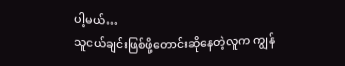ပါ့မယ်…
သူငယ်ချင်းဖြစ်ဖို့တောင်းဆိုနေတဲ့လူက ကျွန်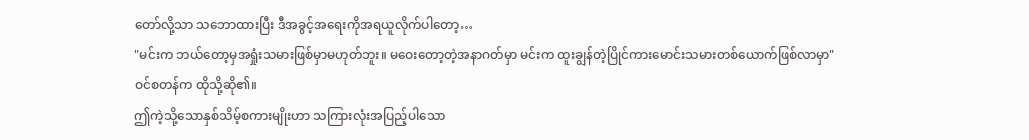တော်လို့သာ သဘောထားပြီး ဒီအခွင့်အရေးကိုအရယူလိုက်ပါတော့…
"မင်းက ဘယ်တော့မှအရှုံးသမားဖြစ်မှာမဟုတ်ဘူး။ မဝေးတော့တဲ့အနာဂတ်မှာ မင်းက ထူးချွန်တဲ့ပြိုင်ကားမောင်းသမားတစ်ယောက်ဖြစ်လာမှာ"
ဝင်စတန်က ထိုသို့ဆို၏။
ဤကဲ့သို့သောနှစ်သိမ့်စကားမျိုးဟာ သကြားလုံးအပြည့်ပါသော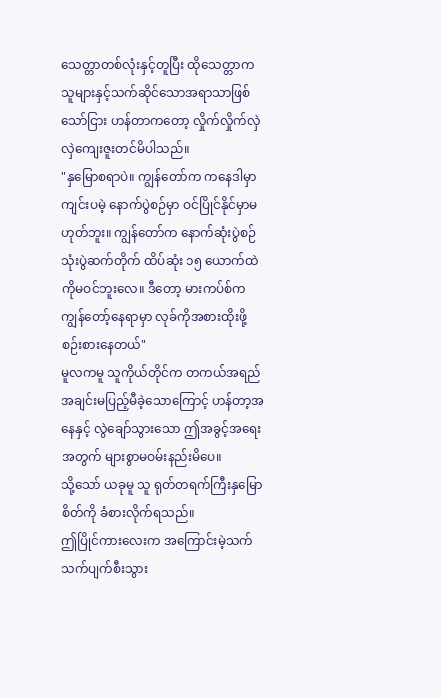သေတ္တာတစ်လုံးနှင့်တူပြီး ထိုသေတ္တာက သူများနှင့်သက်ဆိုင်သောအရာသာဖြစ်သော်ငြား ဟန်တာကတော့ လှိုက်လှိုက်လှဲလှဲကျေးဇူးတင်မိပါသည်။
"နှမြောစရာပဲ။ ကျွန်တော်က ကနေဒါမှာကျင်းပမဲ့ နောက်ပွဲစဉ်မှာ ဝင်ပြိုင်နိုင်မှာမဟုတ်ဘူး။ ကျွန်တော်က နောက်ဆုံးပွဲစဉ်သုံးပွဲဆက်တိုက် ထိပ်ဆုံး ၁၅ ယောက်ထဲကိုမဝင်ဘူးလေ။ ဒီတော့ မားကပ်စ်က ကျွန်တော့်နေရာမှာ လုခ်ကိုအစားထိုးဖို့ စဉ်းစားနေတယ်"
မူလကမူ သူကိုယ်တိုင်က တကယ်အရည်အချင်းမပြည့်မီခဲ့သောကြောင့် ဟန်တာ့အနေနှင့် လွဲချော်သွားသော ဤအခွင့်အရေးအတွက် များစွာမဝမ်းနည်းမိပေ။
သို့သော် ယခုမူ သူ ရုတ်တရက်ကြီးနှမြောစိတ်ကို ခံစားလိုက်ရသည်။
ဤပြိုင်ကားလေးက အကြောင်းမဲ့သက်သက်ပျက်စီးသွား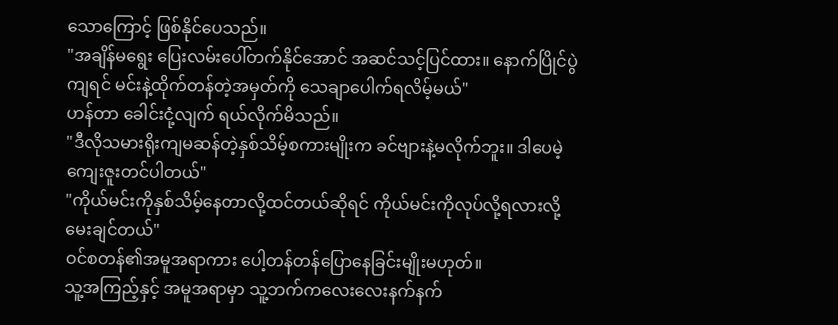သောကြောင့် ဖြစ်နိုင်ပေသည်။
"အချိန်မရွေး ပြေးလမ်းပေါ်တက်နိုင်အောင် အဆင်သင့်ပြင်ထား။ နောက်ပြိုင်ပွဲကျရင် မင်းနဲ့ထိုက်တန်တဲ့အမှတ်ကို သေချာပေါက်ရလိမ့်မယ်"
ဟန်တာ ခေါင်းငုံ့လျက် ရယ်လိုက်မိသည်။
"ဒီလိုသမားရိုးကျမဆန်တဲ့နှစ်သိမ့်စကားမျိုးက ခင်ဗျားနဲ့မလိုက်ဘူး။ ဒါပေမဲ့ ကျေးဇူးတင်ပါတယ်"
"ကိုယ်မင်းကိုနှစ်သိမ့်နေတာလို့ထင်တယ်ဆိုရင် ကိုယ်မင်းကိုလုပ်လို့ရလားလို့ မေးချင်တယ်"
ဝင်စတန်၏အမူအရာကား ပေါ့တန်တန်ပြောနေခြင်းမျိုးမဟုတ်။
သူ့အကြည့်နှင့် အမူအရာမှာ သူ့ဘက်ကလေးလေးနက်နက်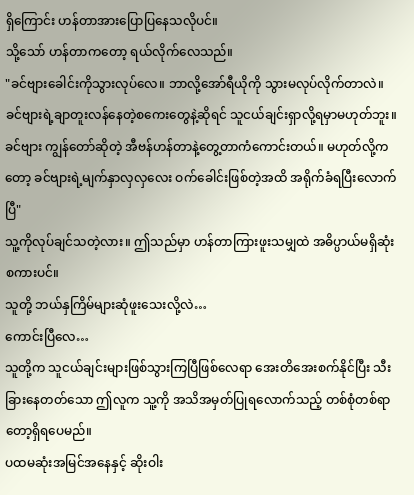ရှိကြောင်း ဟန်တာအားပြောပြနေသလိုပင်။
သို့သော် ဟန်တာကတော့ ရယ်လိုက်လေသည်။
"ခင်ဗျားခေါင်းကိုသွားလုပ်လေ။ ဘာလို့အော်ရီယိုကို သွားမလုပ်လိုက်တာလဲ။ ခင်ဗျားရဲ့ချာတူးလန်နေတဲ့စကေးတွေနဲ့ဆိုရင် သူငယ်ချင်းရှာလို့ရမှာမဟုတ်ဘူး။ ခင်ဗျား ကျွန်တော်ဆိုတဲ့ အီဗန်ဟန်တာနဲ့တွေ့တာကံကောင်းတယ်။ မဟုတ်လို့ကတော့ ခင်ဗျားရဲ့မျက်နှာလှလှလေး ဝက်ခေါင်းဖြစ်တဲ့အထိ အရိုက်ခံရပြီးလောက်ပြီ"
သူ့ကိုလုပ်ချင်သတဲ့လား။ ဤသည်မှာ ဟန်တာကြားဖူးသမျှထဲ အဓိပ္ပာယ်မရှိဆုံးစကားပင်။
သူတို့ ဘယ်နှကြိမ်များဆုံဖူးသေးလို့လဲ…
ကောင်းပြီလေ…
သူတို့က သူငယ်ချင်းများဖြစ်သွားကြပြီဖြစ်လေရာ အေးတိအေးစက်နိုင်ပြီး သီးခြားနေတတ်သော ဤလူက သူ့ကို အသိအမှတ်ပြုရလောက်သည့် တစ်စုံတစ်ရာတော့ရှိရပေမည်။
ပထမဆုံးအမြင်အနေနှင့် ဆိုးဝါး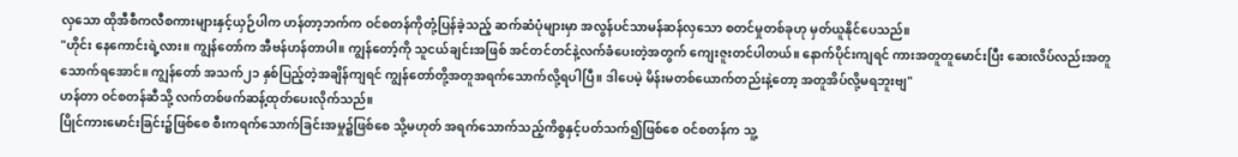လှသော ထိုအီစီကလီစကားများနှင့်ယှဉ်ပါက ဟန်တာ့ဘက်က ဝင်စတန်ကိုတုံ့ပြန်ခဲ့သည့် ဆက်ဆံပုံများမှာ အလွန်ပင်သာမန်ဆန်လှသော စတင်မှုတစ်ခုဟု မှတ်ယူနိုင်ပေသည်။
"ဟိုင်း နေကောင်းရဲ့လား။ ကျွန်တော်က အီဗန်ဟန်တာပါ။ ကျွန်တော့်ကို သူငယ်ချင်းအဖြစ် အင်တင်တင်နဲ့လက်ခံပေးတဲ့အတွက် ကျေးဇူးတင်ပါတယ်။ နောက်ပိုင်းကျရင် ကားအတူတူမောင်းပြီး ဆေးလိပ်လည်းအတူသောက်ရအောင်။ ကျွန်တော် အသက်၂၁ နှစ်ပြည့်တဲ့အချိန်ကျရင် ကျွန်တော်တို့အတူအရက်သောက်လို့ရပါပြီ။ ဒါပေမဲ့ မိန်းမတစ်ယောက်တည်းနဲ့တော့ အတူအိပ်လို့မရဘူးဗျ"
ဟန်တာ ဝင်စတန်ဆီသို့ လက်တစ်ဖက်ဆန့်ထုတ်ပေးလိုက်သည်။
ပြိုင်ကားမောင်းခြင်း၌ဖြစ်စေ စီးကရက်သောက်ခြင်းအမှု၌ဖြစ်စေ သို့မဟုတ် အရက်သောက်သည့်ကိစ္စနှင့်ပတ်သက်၍ဖြစ်စေ ဝင်စတန်က သူ့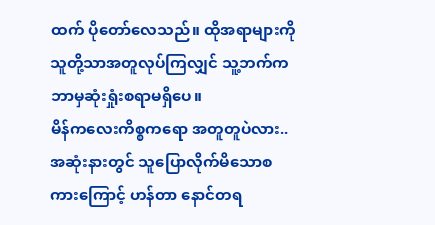ထက် ပိုတော်လေသည်။ ထိုအရာများကို သူတို့သာအတူလုပ်ကြလျှင် သူ့ဘက်က ဘာမှဆုံးရှုံးစရာမရှိပေ။
မိန်ကလေးကိစ္စကရော အတူတူပဲလား..
အဆုံးနားတွင် သူပြောလိုက်မိသောစကားကြောင့် ဟန်တာ နောင်တရ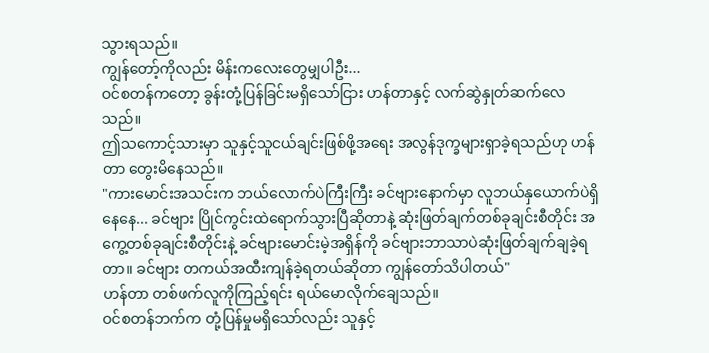သွားရသည်။
ကျွန်တော့်ကိုလည်း မိန်းကလေးတွေမျှပါဦး...
ဝင်စတန်ကတော့ ခွန်းတုံ့ပြန်ခြင်းမရှိသော်ငြား ဟန်တာနှင့် လက်ဆွဲနှုတ်ဆက်လေသည်။
ဤသကောင့်သားမှာ သူနှင့်သူငယ်ချင်းဖြစ်ဖို့အရေး အလွန်ဒုက္ခများရှာခဲ့ရသည်ဟု ဟန်တာ တွေးမိနေသည်။
"ကားမောင်းအသင်းက ဘယ်လောက်ပဲကြီးကြီး ခင်ဗျားနောက်မှာ လူဘယ်နှယောက်ပဲရှိနေနေ... ခင်ဗျား ပြိုင်ကွင်းထဲရောက်သွားပြီဆိုတာနဲ့ ဆုံးဖြတ်ချက်တစ်ခုချင်းစီတိုင်း အကွေ့တစ်ခုချင်းစီတိုင်းနဲ့ ခင်ဗျားမောင်းမဲ့အရှိန်ကို ခင်ဗျားဘာသာပဲဆုံးဖြတ်ချက်ချခဲ့ရတာ။ ခင်ဗျား တကယ်အထီးကျန်ခဲ့ရတယ်ဆိုတာ ကျွန်တော်သိပါတယ်"
ဟန်တာ တစ်ဖက်လူကိုကြည့်ရင်း ရယ်မောလိုက်ချေသည်။
ဝင်စတန်ဘက်က တုံ့ပြန်မှုမရှိသော်လည်း သူနှင့်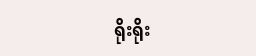ရိုးရိုး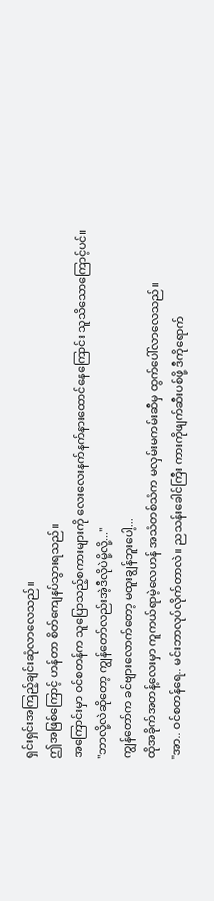ရှင်းရှင်းအကြည့်ချင်းဆုံလာလေသည်။
ဤအဖြစ်ကြောင့် ဟန်တာ စိတ်ကျေနပ်သွားရသည်။
အကြောင်းမှာ ဝင်စတန်က သူပြောသည့်စကားများကို လေးလေးနက်နက်နားထောင်နေကြောင်း သူသိသောကြောင့်ပင်။
"ဘာလို့လဲဆိုတော့ ကျွန်တော်လည်းအဲ့ဒီလိုပဲမို့လို့..."
ကျွန်တော်က ခင်ဗျားလောက်တော့ မထူးချွန်ဘူးပေါ့...
ထိုအခိုက်အတန့်လေးမှာ ကူကယ်ရာမဲ့လေဟန် အသံတစ်သံက မလှမ်းမကမ်းဆီမှ ထွက်ပေါ်လာလေသည်။
"အာ.. ဝင်စတန်ရေ.. မင်းဘာလုပ်လိုက်တာလဲ။ ညသန်းခေါင်ကြီး ကားကိုဖျက်ဆီးပစ်ဖို့ ဒီကိုရောက်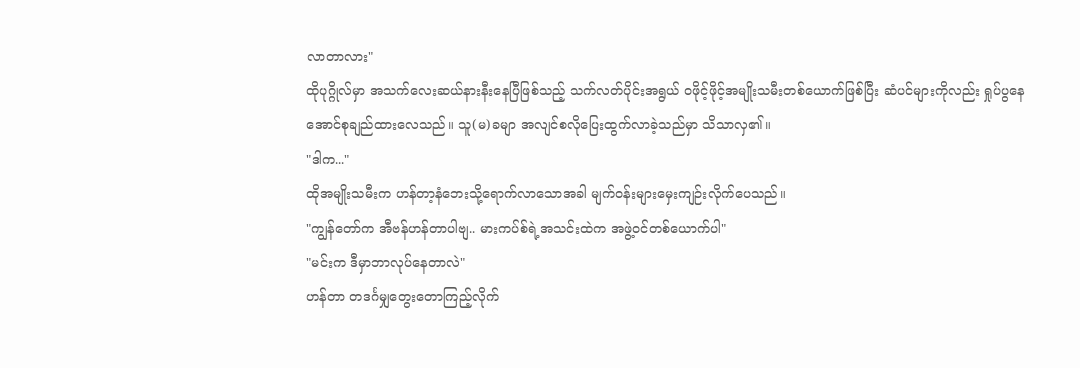လာတာလား"
ထိုပုဂ္ဂိုလ်မှာ အသက်လေးဆယ်နားနီးနေပြီဖြစ်သည့် သက်လတ်ပိုင်းအရွယ် ဝဖိုင့်ဖိုင့်အမျိုးသမီးတစ်ယောက်ဖြစ်ပြီး ဆံပင်များကိုလည်း ရှုပ်ပွနေအောင်စုချည်ထားလေသည်။ သူ(မ)ခမျာ အလျင်စလိုပြေးထွက်လာခဲ့သည်မှာ သိသာလှ၏။
"ဒါက..."
ထိုအမျိုးသမီးက ဟန်တာ့နံဘေးသို့ရောက်လာသောအခါ မျက်ဝန်းများမှေးကျဉ်းလိုက်ပေသည်။
"ကျွန်တော်က အီဗန်ဟန်တာပါဗျ.. မားကပ်စ်ရဲ့အသင်းထဲက အဖွဲ့ဝင်တစ်ယောက်ပါ"
"မင်းက ဒီမှာဘာလုပ်နေတာလဲ"
ဟန်တာ တဒင်္ဂမျှတွေးတောကြည့်လိုက်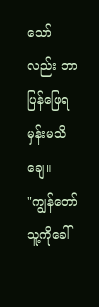သော်လည်း ဘာပြန်ဖြေရမှန်းမသိချေ။
"ကျွန်တော် သူ့ကိုခေါ်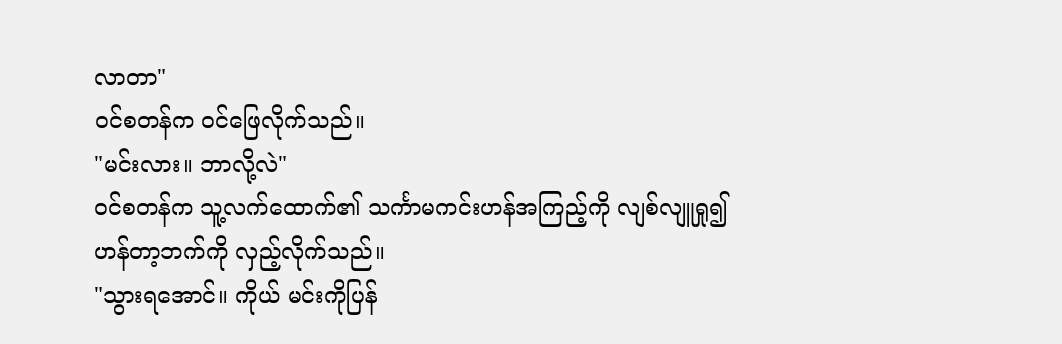လာတာ"
ဝင်စတန်က ဝင်ဖြေလိုက်သည်။
"မင်းလား။ ဘာလို့လဲ"
ဝင်စတန်က သူ့လက်ထောက်၏ သင်္ကာမကင်းဟန်အကြည့်ကို လျစ်လျူရှု၍ ဟန်တာ့ဘက်ကို လှည့်လိုက်သည်။
"သွားရအောင်။ ကိုယ် မင်းကိုပြန်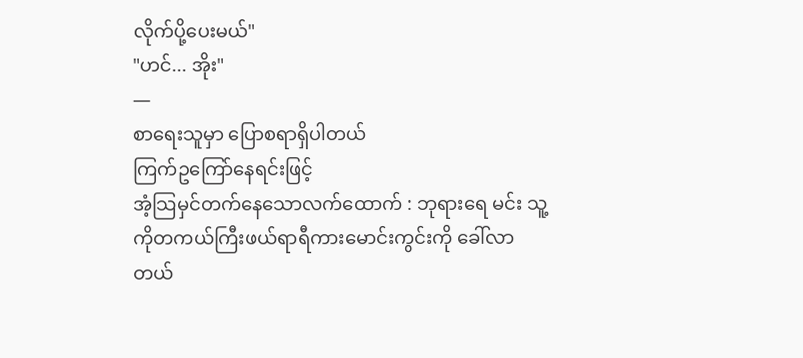လိုက်ပို့ပေးမယ်"
"ဟင်... အိုး"
—
စာရေးသူမှာ ပြောစရာရှိပါတယ်
ကြက်ဥကြော်နေရင်းဖြင့်
အံ့သြမှင်တက်နေသောလက်ထောက် : ဘုရားရေ မင်း သူ့ကိုတကယ်ကြီးဖယ်ရာရီကားမောင်းကွင်းကို ခေါ်လာတယ်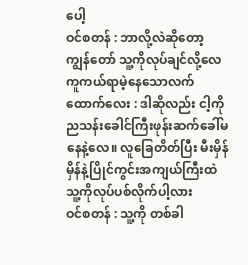ပေါ့
ဝင်စတန် : ဘာလို့လဲဆိုတော့ ကျွန်တော် သူ့ကိုလုပ်ချင်လို့လေ
ကူကယ်ရာမဲ့နေသောလက်ထောက်လေး : ဒါဆိုလည်း ငါ့ကို ညသန်းခေါင်ကြီးဖုန်းဆက်ခေါ်မနေနဲ့လေ။ လူခြေတိတ်ပြီး မီးမှိန်မှိန်နဲ့ပြိုင်ကွင်းအကျယ်ကြီးထဲ သူ့ကိုလုပ်ပစ်လိုက်ပါ့လား
ဝင်စတန် : သူ့ကို တစ်ခါ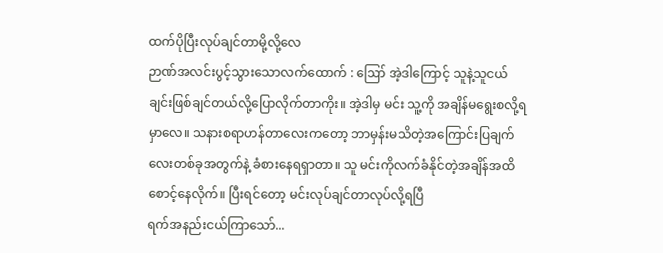ထက်ပိုပြီးလုပ်ချင်တာမို့လို့လေ
ဉာဏ်အလင်းပွင့်သွားသောလက်ထောက် : ဪ အဲ့ဒါကြောင့် သူနဲ့သူငယ်ချင်းဖြစ်ချင်တယ်လို့ပြောလိုက်တာကိုး။ အဲ့ဒါမှ မင်း သူ့ကို အချိန်မရွေးစလို့ရမှာလေ။ သနားစရာဟန်တာလေးကတော့ ဘာမှန်းမသိတဲ့အကြောင်းပြချက်လေးတစ်ခုအတွက်နဲ့ ခံစားနေရရှာတာ။ သူ မင်းကိုလက်ခံနိုင်တဲ့အချိန်အထိ စောင့်နေလိုက်။ ပြီးရင်တော့ မင်းလုပ်ချင်တာလုပ်လို့ရပြီ
ရက်အနည်းငယ်ကြာသော်...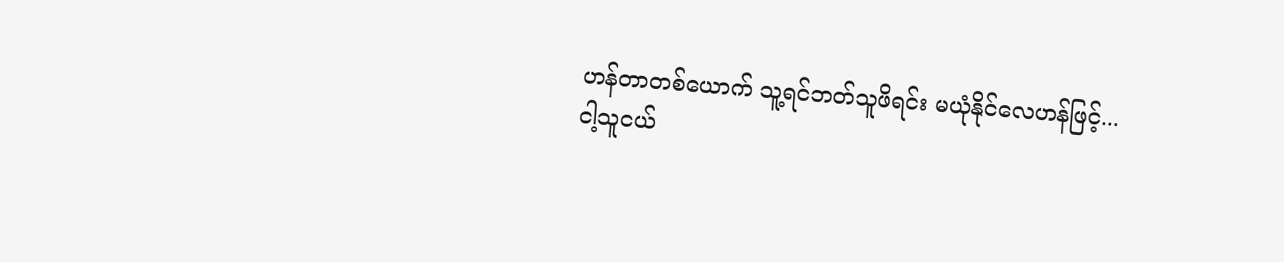ဟန်တာတစ်ယောက် သူ့ရင်ဘတ်သူဖိရင်း မယုံနိုင်လေဟန်ဖြင့်...
ငါ့သူငယ်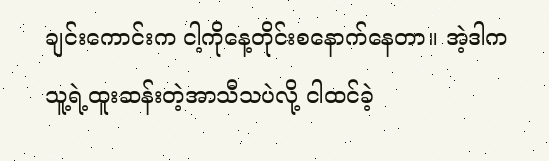ချင်းကောင်းက ငါ့ကိုနေ့တိုင်းစနောက်နေတာ။ အဲ့ဒါက သူ့ရဲ့ထူးဆန်းတဲ့အာသီသပဲလို့ ငါထင်ခဲ့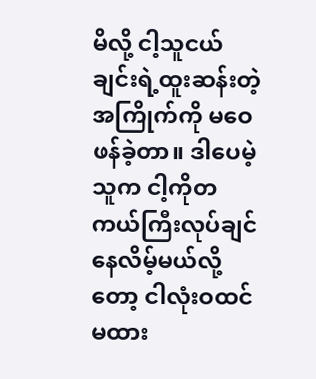မိလို့ ငါ့သူငယ်ချင်းရဲ့ထူးဆန်းတဲ့အကြိုက်ကို မဝေဖန်ခဲ့တာ။ ဒါပေမဲ့ သူက ငါ့ကိုတကယ်ကြီးလုပ်ချင်နေလိမ့်မယ်လို့တော့ ငါလုံးဝထင်မထား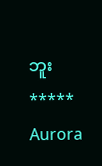ဘူး
*****
Aurora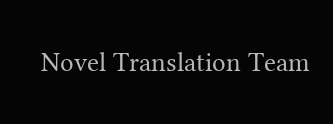Novel Translation Team